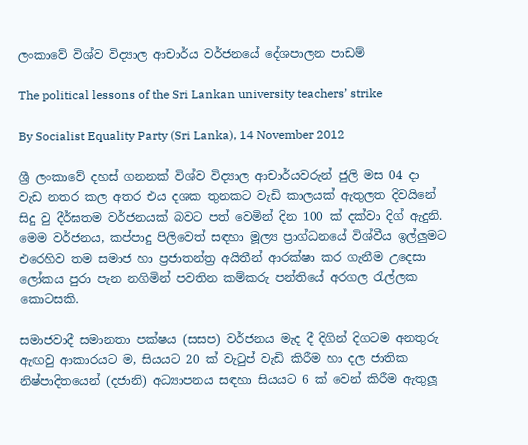ලංකාවේ විශ්ව විද්‍යාල ආචාර්ය වර්ජනයේ දේශපාලන පාඩම්

The political lessons of the Sri Lankan university teachers’ strike

By Socialist Equality Party (Sri Lanka), 14 November 2012

ශ්‍රී ලංකාවේ දහස් ගනනක් විශ්ව විද්‍යාල ආචාර්යවරුන් ජුලි මස 04 දා වැඩ නතර කල අතර එය දශක තුනකට වැඩි කාලයක් ඇතුලත දිවයිනේ සිදු වු දීර්ඝතම වර්ජනයක් බවට පත් වෙමින් දින 100 ක් දක්වා දිග් ඇදුනි. මෙම වර්ජනය, කප්පාදු පිලිවෙත් සඳහා මූල්‍ය ප්‍රාග්ධනයේ විශ්වීය ඉල්ලුමට එරෙහිව තම සමාජ හා ප්‍රජාතන්ත්‍ර අයිතීන් ආරක්ෂා කර ගැනීම උදෙසා ලෝකය පුරා පැන නගිමින් පවතින කම්කරු පන්තියේ අරගල රැල්ලක කොටසකි.

සමාජවාදී සමානතා පක්ෂය (සසප) වර්ජනය මැද දී දිගින් දිගටම අනතුරු ඇඟවු ආකාරයට ම, සියයට 20 ක් වැටුප් වැඩි කිරීම හා දල ජාතික නිෂ්පාදිතයෙන් (දජානි) අධ්‍යාපනය සඳහා සියයට 6 ක් වෙන් කිරීම ඇතුලූ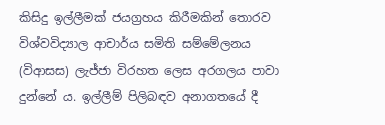කිසිදු ඉල්ලීමක් ජයග්‍රහය කිරීමකින් තොරව විශ්වවිද්‍යාල ආචාර්ය සමිති සම්මේලනය (විආසස) ලැජ්ජා විරහත ලෙස අරගලය පාවා දුන්නේ ය. ඉල්ලීම් පිලිබඳව අනාගතයේ දී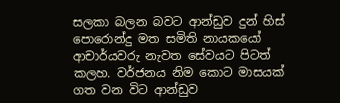සලකා බලන බවට ආන්ඩුව දුන් හිස් පොරොන්දු මත සමිති නායකයෝ ආචාර්යවරු නැවත සේවයට පිටත් කලහ. වර්ජනය නිම කොට මාසයක් ගත වන විට ආන්ඩුව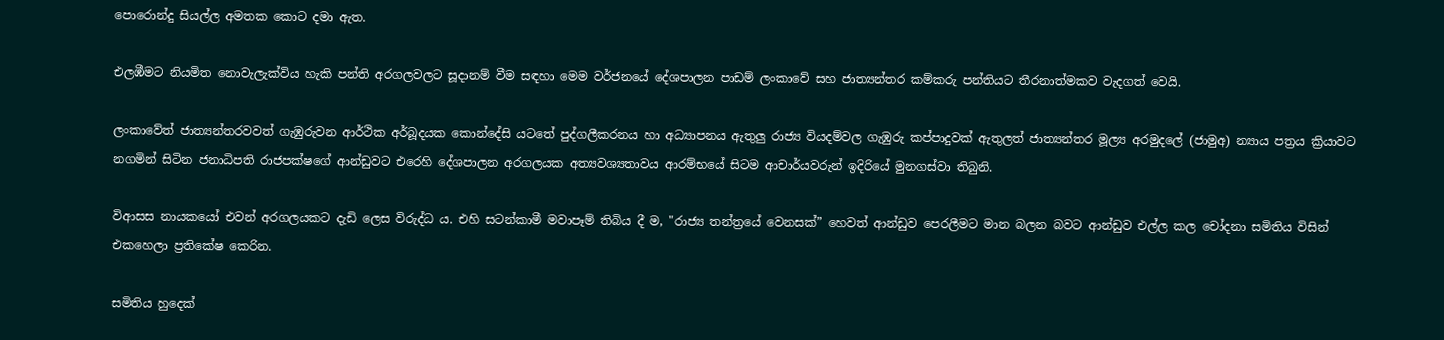පොරොන්දු සියල්ල අමතක කොට දමා ඇත.

එලඹීමට නියමිත නොවැලැක්විය හැකි පන්ති අරගලවලට සූදානම් වීම සඳහා මෙම වර්ජනයේ දේශපාලන පාඩම් ලංකාවේ සහ ජාත්‍යන්තර කම්කරු පන්තියට තීරනාත්මකව වැදගත් වෙයි.

ලංකාවේත් ජාත්‍යන්තරවවත් ගැඹුරුවන ආර්ථික අර්බූදයක කොන්දේසි යටතේ පුද්ගලීකරනය හා අධ්‍යාපනය ඇතුලු රාජ්‍ය වියදම්වල ගැඹුරු කප්පාදුවක් ඇතුලත් ජාත්‍යන්තර මූල්‍ය අරමුදලේ (ජාමුඅ) න්‍යාය පත්‍රය ක්‍රියාවට නගමින් සිටින ජනාධිපති රාජපක්ෂගේ ආන්ඩුවට එරෙහි දේශපාලන අරගලයක අත්‍යවශ්‍යතාවය ආරම්භයේ සිටම ආචාර්යවරුන් ඉදිරියේ මුනගස්වා තිබුනි.

විආසස නායකයෝ එවන් අරගලයකට දැඩි ලෙස විරුද්ධ ය. එහි සටන්කාමී මවාපෑම් තිබිය දී ම, "රාජ්‍ය තන්ත්‍රයේ වෙනසක්” හෙවත් ආන්ඩුව පෙරලීමට මාන බලන බවට ආන්ඩුව එල්ල කල චෝදනා සමිතිය විසින් එකහෙලා ප්‍රතිකේෂ කෙරින.

සමිතිය හුදෙක්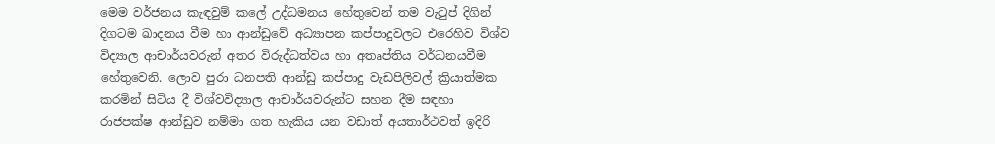මෙම වර්ජනය කැඳවුම් කලේ උද්ධමනය හේතුවෙන් තම වැටුප් දිගින් දිගටම ඛාදනය වීම හා ආන්ඩුවේ අධ්‍යාපන කප්පාදුවලට එරෙහිව විශ්ව විද්‍යාල ආචාර්යවරුන් අතර විරුද්ධත්වය හා අතෘප්තිය වර්ධනයවීම හේතුවෙනි. ලොව පුරා ධනපති ආන්ඩු කප්පාදු වැඩපිලිවල් ක්‍රියාත්මක කරමින් සිටිය දී විශ්වවිද්‍යාල ආචාර්යවරුන්ට සහන දීම සඳහා රාජපක්ෂ ආන්ඩුව නම්මා ගත හැකිය යන වඩාත් අයතාර්ථවත් ඉදිරි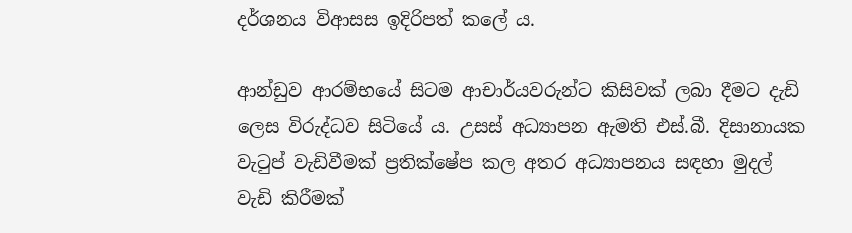දර්ශනය විආසස ඉදිරිපත් කලේ ය.

ආන්ඩුව ආරම්භයේ සිටම ආචාර්යවරුන්ට කිසිවක් ලබා දීමට දැඩි ලෙස විරුද්ධව සිටියේ ය. උසස් අධ්‍යාපන ඇමති එස්.බී. දිසානායක වැටුප් වැඩිවීමක් ප්‍රතික්ෂේප කල අතර අධ්‍යාපනය සඳහා මුදල් වැඩි කිරීමක්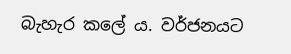බැහැර කලේ ය. වර්ජනයට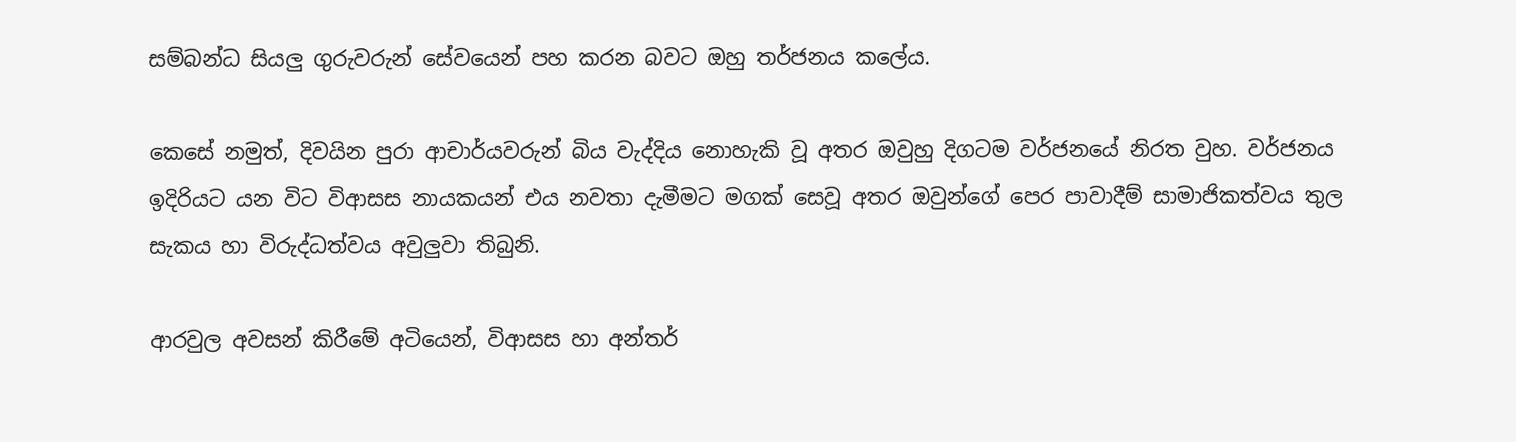සම්බන්ධ සියලු ගුරුවරුන් සේවයෙන් පහ කරන බවට ඔහු තර්ජනය කලේය.

කෙසේ නමුත්, දිවයින පුරා ආචාර්යවරුන් බිය වැද්දිය නොහැකි වූ අතර ඔවුහු දිගටම වර්ජනයේ නිරත වුහ. වර්ජනය ඉදිරියට යන විට විආසස නායකයන් එය නවතා දැමීමට මගක් සෙවූ අතර ඔවුන්ගේ පෙර පාවාදීම් සාමාජිකත්වය තුල සැකය හා විරුද්ධත්වය අවුලුවා තිබුනි.

ආරවුල අවසන් කිරීමේ අටියෙන්, විආසස හා අන්තර්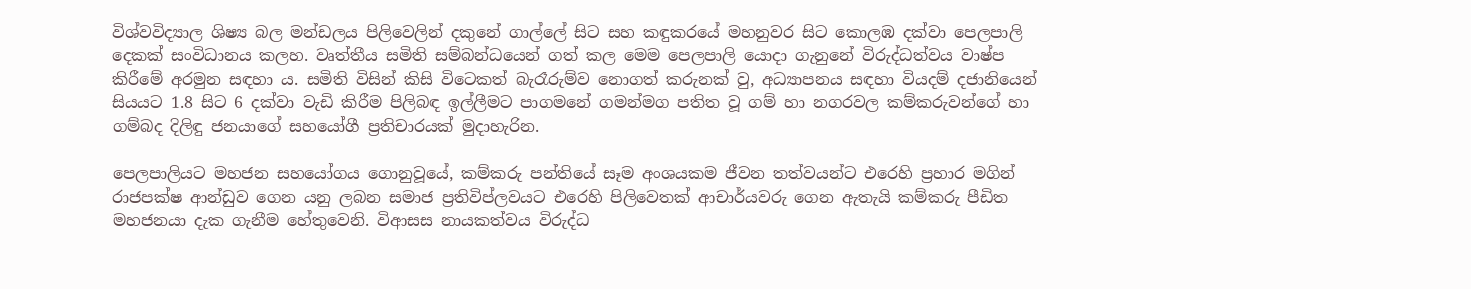විශ්වවිද්‍යාල ශිෂ්‍ය බල මන්ඩලය පිලිවෙලින් දකුනේ ගාල්ලේ සිට සහ කඳුකරයේ මහනුවර සිට කොලඹ දක්වා පෙලපාලි දෙකක් සංවිධානය කලහ. වෘත්තීය සමිති සම්බන්ධයෙන් ගත් කල මෙම පෙලපාලි යොදා ගැනුනේ විරුද්ධත්වය වාෂ්ප කිරීමේ අරමුන සඳහා ය. සමිති විසින් කිසි විටෙකත් බැරෑරුම්ව නොගත් කරුනක් වු, අධ්‍යාපනය සඳහා වියදම් දජානියෙන් සියයට 1.8 සිට 6 දක්වා වැඩි කිරීම පිලිබඳ ඉල්ලීමට පාගමනේ ගමන්මග පතිත වූ ගම් හා නගරවල කම්කරුවන්ගේ හා ගම්බද දිලිඳු ජනයාගේ සහයෝගී ප්‍රතිචාරයක් මුදාහැරින.

පෙලපාලියට මහජන සහයෝගය ගොනුවූයේ, කම්කරු පන්තියේ සෑම අංශයකම ජීවන තත්වයන්ට එරෙහි ප්‍රහාර මගින් රාජපක්ෂ ආන්ඩුව ගෙන යනු ලබන සමාජ ප්‍රතිවිප්ලවයට එරෙහි පිලිවෙතක් ආචාර්යවරු ගෙන ඇතැයි කම්කරු පීඩිත මහජනයා දැක ගැනීම හේතුවෙනි. විආසස නායකත්වය විරුද්ධ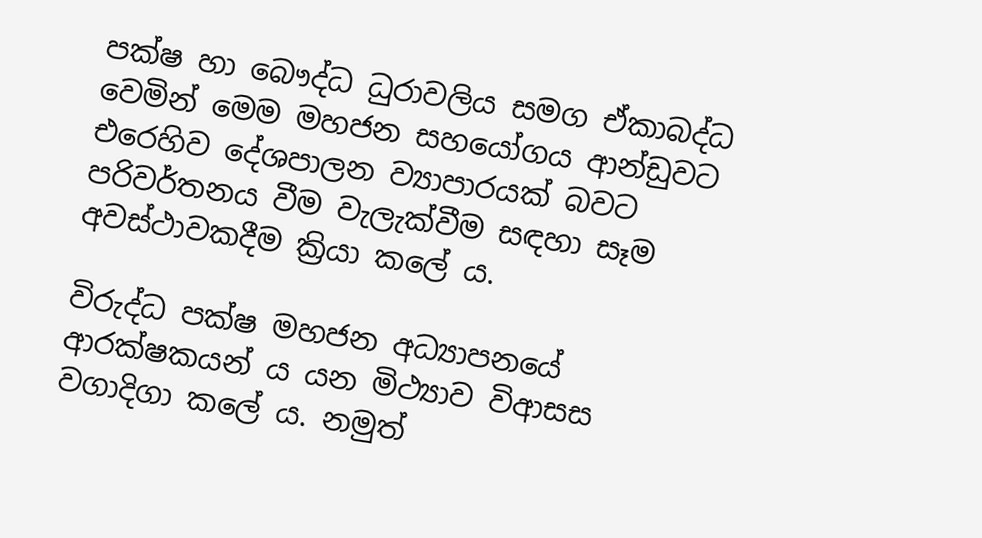පක්ෂ හා බෞද්ධ ධුරාවලිය සමග ඒකාබද්ධ වෙමින් මෙම මහජන සහයෝගය ආන්ඩුවට එරෙහිව දේශපාලන ව්‍යාපාරයක් බවට පරිවර්තනය වීම වැලැක්වීම සඳහා සෑම අවස්ථාවකදීම ක්‍රියා කලේ ය.

විරුද්ධ පක්ෂ මහජන අධ්‍යාපනයේ ආරක්ෂකයන් ය යන මිථ්‍යාව විආසස වගාදිගා කලේ ය. නමුත්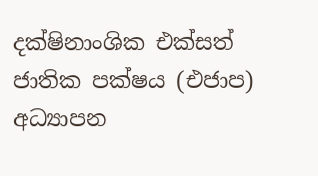දක්ෂිනාංශික එක්සත් ජාතික පක්ෂය (එජාප) අධ්‍යාපන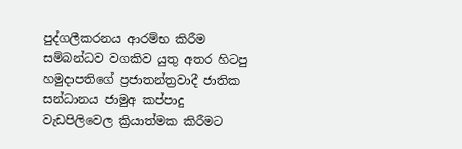පුද්ගලීකරනය ආරම්භ කිරීම සම්බන්ධව වගකිව යුතු අතර හිටපු හමුදාපතිගේ ප්‍රජාතන්ත්‍රවාදී ජාතික සන්ධානය ජාමුඅ කප්පාදු වැඩපිලිවෙල ක්‍රියාත්මක කිරීමට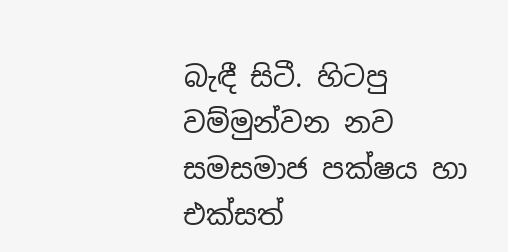බැඳී සිටී. හිටපු වම්මුන්වන නව සමසමාජ පක්ෂය හා එක්සත්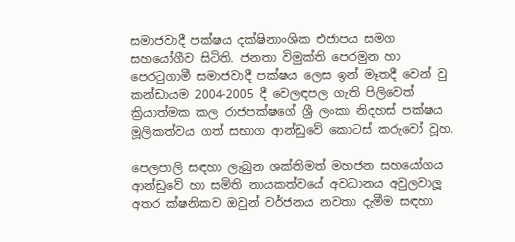සමාජවාදී පක්ෂය දක්ෂිනාංශික එජාපය සමග සහයෝගීව සිටිති. ජනතා විමුක්ති පෙරමුන හා පෙරටුගාමී සමාජවාදී පක්ෂය ලෙස ඉන් මෑතදී වෙන් වු කන්ඩායම 2004-2005 දී වෙලඳපල ගැති පිලිවෙත් ක්‍රියාත්මක කල රාජපක්ෂගේ ශ්‍රී ලංකා නිදහස් පක්ෂය මූලිකත්වය ගත් සභාග ආන්ඩුවේ කොටස් කරුවෝ වූහ.

පෙලපාලි සඳහා ලැබුන ශක්තිමත් මහජන සහයෝගය ආන්ඩුවේ හා සමිති නායකත්වයේ අවධානය අවුලවාලූ අතර ක්ෂනිකව ඔවුන් වර්ජනය නවතා දැමීම සඳහා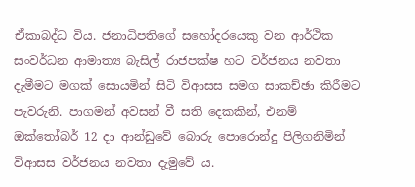ඒකාබද්ධ විය. ජනාධිපතිගේ සහෝදරයෙකු වන ආර්ථික සංවර්ධන ආමාත්‍ය බැසිල් රාජපක්ෂ හට වර්ජනය නවතා දැමීමට මගක් සොයමින් සිටි විආසස සමග සාකච්ඡා කිරීමට පැවරුනි. පාගමන් අවසන් වී සති දෙකකින්, එනම් ඔක්තෝබර් 12 දා ආන්ඩුවේ බොරු පොරොන්දු පිලිගනිමින් විආසස වර්ජනය නවතා දැමුවේ ය.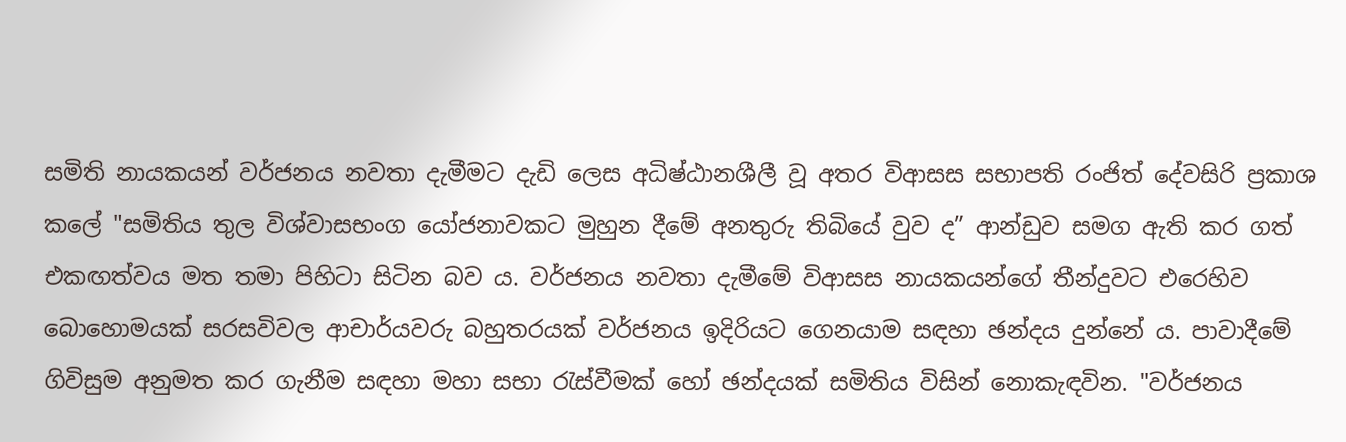සමිති නායකයන් වර්ජනය නවතා දැමීමට දැඩි ලෙස අධිෂ්ඨානශීලී වූ අතර විආසස සභාපති රංජිත් දේවසිරි ප්‍රකාශ කලේ "සමිතිය තුල විශ්වාසභංග යෝජනාවකට මුහුන දීමේ අනතුරු තිබියේ වුව ද” ආන්ඩුව සමග ඇති කර ගත් එකඟත්වය මත තමා පිහිටා සිටින බව ය. වර්ජනය නවතා දැමීමේ විආසස නායකයන්ගේ තීන්දුවට එරෙහිව බොහොමයක් සරසවිවල ආචාර්යවරු බහුතරයක් වර්ජනය ඉදිරියට ගෙනයාම සඳහා ඡන්දය දුන්නේ ය. පාවාදීමේ ගිවිසුම අනුමත කර ගැනීම සඳහා මහා සභා රැස්වීමක් හෝ ඡන්දයක් සමිතිය විසින් නොකැඳවින. "වර්ජනය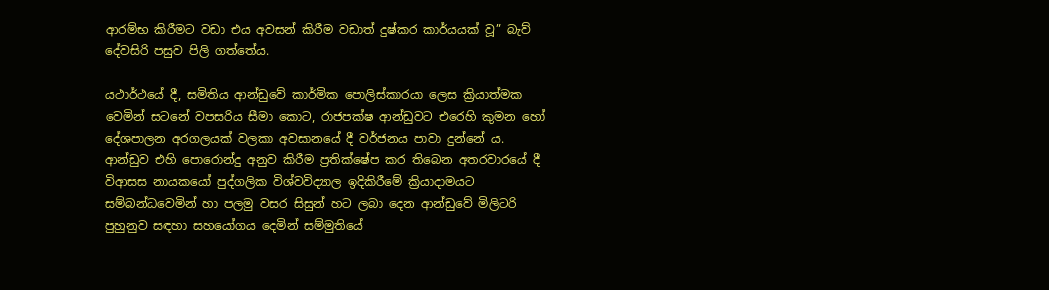ආරම්භ කිරීමට වඩා එය අවසන් කිරීම වඩාත් දුෂ්කර කාර්යයක් වූ” බැව් දේවසිරි පසුව පිලි ගත්තේය.

යථාර්ථයේ දී, සමිතිය ආන්ඩුවේ කාර්මික පොලිස්කාරයා ලෙස ක්‍රියාත්මක වෙමින් සටනේ වපසරිය සීමා කොට, රාජපක්ෂ ආන්ඩුවට එරෙහි කුමන හෝ දේශපාලන අරගලයක් වලකා අවසානයේ දී වර්ජනය පාවා දුන්නේ ය. ආන්ඩුව එහි පොරොන්දු අනුව කිරීම ප්‍රතික්ෂේප කර තිබෙන අතරවාරයේ දී විආසස නායකයෝ පුද්ගලික විශ්වවිද්‍යාල ඉදිකිරීමේ ක්‍රියාදාමයට සම්බන්ධවෙමින් හා පලමු වසර සිසුන් හට ලබා දෙන ආන්ඩුවේ මිලිටරි පුහුනුව සඳහා සහයෝගය දෙමින් සම්මුතියේ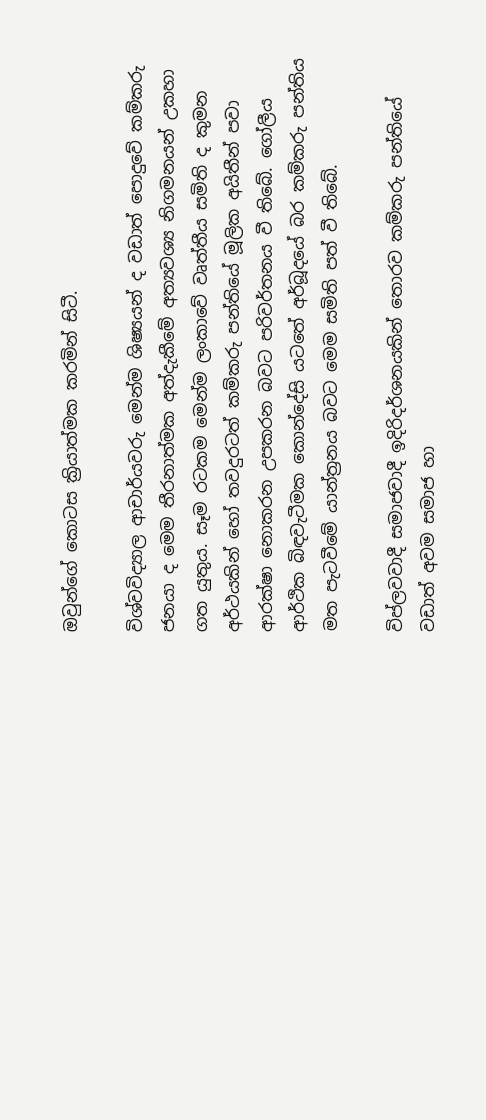ඔවුන්ගේ කොටස ක්‍රියාත්මක කරමින් සිටී.

විශ්වවිද්‍යාල ආචාර්යවරු මෙන්ම ශිෂ්‍යයන් ද වඩාත් පොදුවේ කම්කරු ජනයා ද මෙම තීරනාත්මක අත්දැකීමේ අත්‍යවශ්‍ය නිගමනයන් උකහා ගත යුතුය. සෑම රටකම මෙන්ම ලංකාවේ වෘත්තීය සමිති ද කුමන අර්ථයකින් හෝ තවදුරටත් කම්කරු පන්තියේ මූලික අයිතීන් පවා ආරක්ෂා නොකරන උපකරන බවට පරිවර්තනය වී තිබේ. ගෝලීය ආර්ථික බිඳවැටීමක කොන්දේසි යටතේ අර්බූදයේ බර කම්කරු පන්තිය මත පැටවීමේ යාන්ත්‍රනය බවට මෙම සමිති පත් වී තිබේ.

විප්ලවවාදී සමාජවාදී ඉදිරිදර්ශනයකින් තොරව කම්කරු පන්තියේ වඩාත් අවම සමාජ හා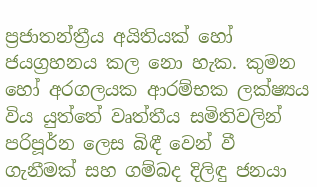ප්‍රජාතන්ත්‍රීය අයිතියක් හෝ ජයග්‍රහනය කල නො හැක. කුමන හෝ අරගලයක ආරම්භක ලක්ෂ්‍යය විය යුත්තේ වෘත්තීය සමිතිවලින් පරිපූර්න ලෙස බිඳී වෙන් වී ගැනීමක් සහ ගම්බද දිලිඳු ජනයා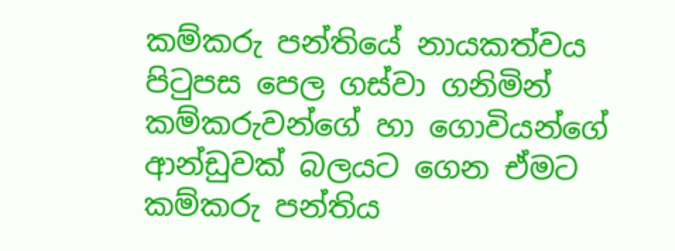කම්කරු පන්තියේ නායකත්වය පිටුපස පෙල ගස්වා ගනිමින් කම්කරුවන්ගේ හා ගොවියන්ගේ ආන්ඩුවක් බලයට ගෙන ඒමට කම්කරු පන්තිය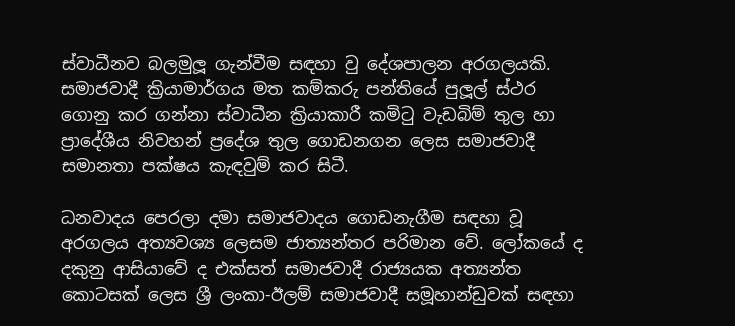ස්වාධීනව බලමුලූ ගැන්වීම සඳහා වු දේශපාලන අරගලයකි. සමාජවාදී ක්‍රියාමාර්ගය මත කම්කරු පන්තියේ පුලූල් ස්ථර ගොනු කර ගන්නා ස්වාධීන ක්‍රියාකාරී කමිටු වැඩබිම් තුල හා ප්‍රාදේශීය නිවහන් ප්‍රදේශ තුල ගොඩනගන ලෙස සමාජවාදී සමානතා පක්ෂය කැඳවුම් කර සිටී.

ධනවාදය පෙරලා දමා සමාජවාදය ගොඩනැගීම සඳහා වූ අරගලය අත්‍යවශ්‍ය ලෙසම ජාත්‍යන්තර පරිමාන වේ. ලෝකයේ ද දකුනු ආසියාවේ ද එක්සත් සමාජවාදී රාජ්‍යයක අත්‍යන්ත කොටසක් ලෙස ශ්‍රී ලංකා-ඊලම් සමාජවාදී සමූහාන්ඩුවක් සඳහා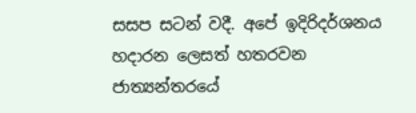සසප සටන් වදී. අපේ ඉදිරිදර්ශනය හදාරන ලෙසත් හතරවන ජාත්‍යන්තරයේ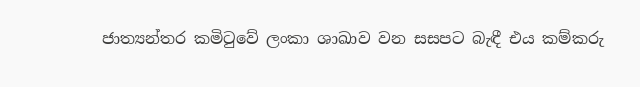ජාත්‍යන්තර කමිටුවේ ලංකා ශාඛාව වන සසපට බැඳී එය කම්කරු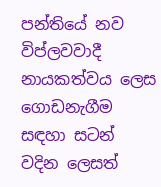පන්තියේ නව විප්ලවවාදී නායකත්වය ලෙස ගොඩනැගීම සඳහා සටන් වදින ලෙසත්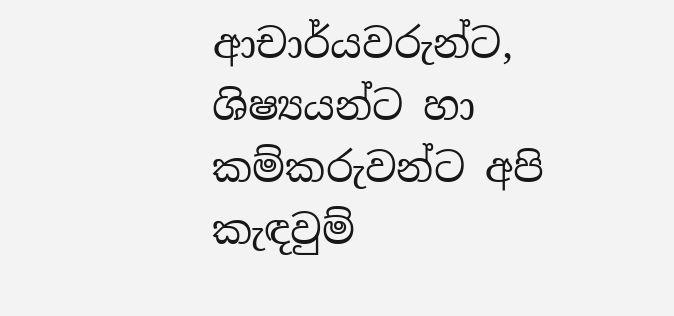ආචාර්යවරුන්ට, ශිෂ්‍යයන්ට හා කම්කරුවන්ට අපි කැඳවුම්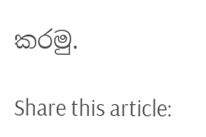කරමු.

Share this article: